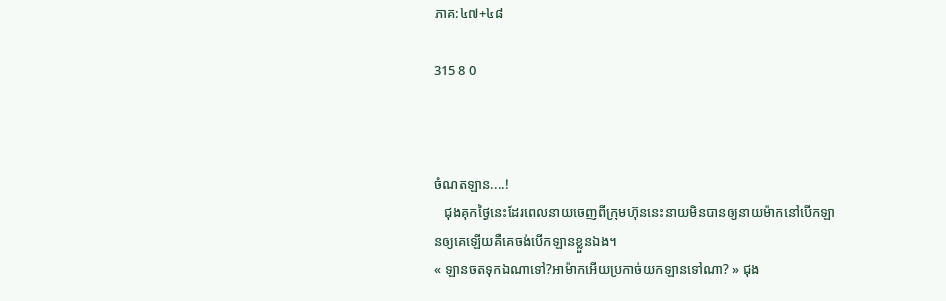ភាគ:៤៧+៤៨

315 8 0



ចំណតឡាន....!
   ជុងគុកថ្ងៃនេះដែរពេលនាយចេញពីក្រុមហ៊ុននេះនាយមិនបានឲ្យនាយម៉ាកនៅបើកឡានឲ្យគេឡើយគឺគេចង់បើកឡានខ្លួនឯង។
« ឡានចតទុកឯណាទៅ?អាម៉ាកអើយប្រកាច់យកឡានទៅណា? » ជុង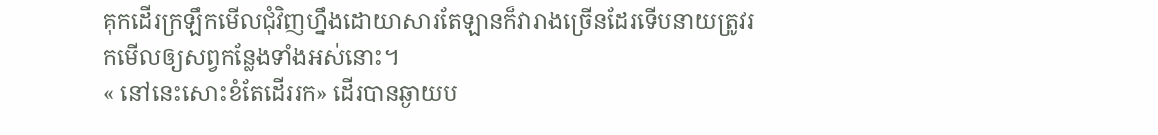គុកដើរក្រឡឹកមើលជុំវិញហ្នឹងដោយាសារតែឡានក៏វារាងច្រើនដែរទើបនាយត្រូវរកមើលឲ្យសព្វកន្លែងទាំងអស់នោះ។
« នៅនេះសោះខំតែដើររក» ដើរបានឆ្ងាយប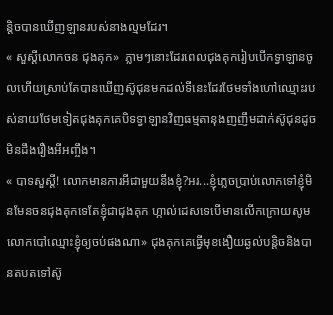ន្តិចបានឃើញឡានរបស់នាងល្មមដែរ។
« សួស្ដីលោកចន ជុងគុក»  ភ្លាមៗនោះដែរពេលជុងគុករៀបបើកទ្វាឡានចូលហើយស្រាប់តែបានឃើញស៊ូជុនមកដល់ទីនេះដែរថែមទាំងហៅឈ្មោះរបស់នាយថែមទៀតជុងគុកគេបិទទ្វាឡានវិញធម្មតានុងញញឹមដាក់ស៊ូជុនដូចមិនដឹងរឿងអីអញ្ចឹង។
« បាទសួស្ដី! លោកមានការអីជាមួយនឹងខ្ញុំ?អរ...ខ្ញុំភ្លេចប្រាប់លោកទៅខ្ញុំមិនមែនចនជុងគុកទេតែខ្ញុំជាជុងគុក ហ្កាល់ដេសទេបើមានលើកក្រោយសូមលោកបៅឈ្មោះខ្ញុំឲ្យចប់ផងណា» ជុងគុកគេធ្វើមុខងឿយឆ្ងល់បន្តិចនិងបានតបតទៅស៊ូ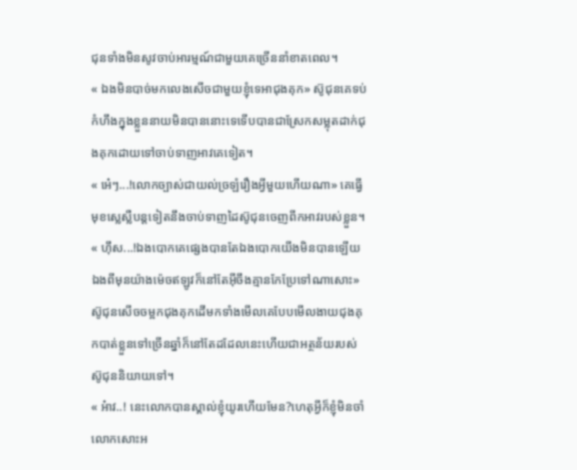ជុនទាំងមិនសូវចាប់អារម្មណ៍ជាមួយគេច្រើននាំខាតពេល។
« ឯងមិនបាច់មកលេងសើចជាមួយខ្ញុំទេអាជុងគុក» ស៊ូជុនគេទប់កំហឹងក្នុងខ្លួននាយមិនបាននោះទេទើបបានជាស្រែកសម្លុតដាក់ជុងគុកដោយទៅចាប់ទាញអាវគេទៀត។
« អ៎េៗ...!លោកច្បាស់ជាយល់ច្រឡំរឿងអ្វីមួយហើយណា» គេធ្វើមុខស្លេស្លឺបន្តទៀតនឹងចាប់ទាញដៃស៊ូជុនចេញពីកអាវរបស់ខ្លួន។
« ហ៊ឹស...!ឯងបោកគេផ្សេងបានតែឯងបោកយើងមិនបានឡើយឯងពីមុនយ៉ាងម៉េចឥឡូវក៏នៅតែអ៊ីចឹងគ្មានកែប្រែទៅណាសោះ» ស៊ូជុនសើចចម្អកជុងគុកដើមកទាំងមើលគេបែបមើលងាយជុងគុកបាត់ខ្លួនទៅច្រើនឆ្នាំក៏នៅតែដដែលនេះហើយជាអត្ថន័យរបស់ស៊ូជុននិយាយទៅ។
« អ៎ាវ..! នេះលោកបានស្គាល់ខ្ញុំយូរហើយមែន?ហេតុអ្វីក៏ខ្ញុំមិនចាំលោកសោះអ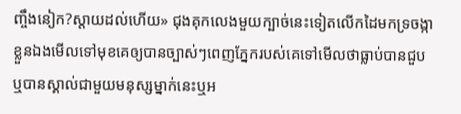ញ្ចឹងនៀក?ស្ដាយដល់ហើយ» ជុងគុកលេងមួយក្បាច់នេះទៀតលើកដៃមកទ្រចង្កាខ្លួនឯងមើលទៅមុខគេឲ្យបានច្បាស់ៗពេញភ្នែករបស់គេទៅមើលថាធ្លាប់បានជួបឬបានស្គាល់ជាមួយមនុស្សម្នាក់នេះឬអ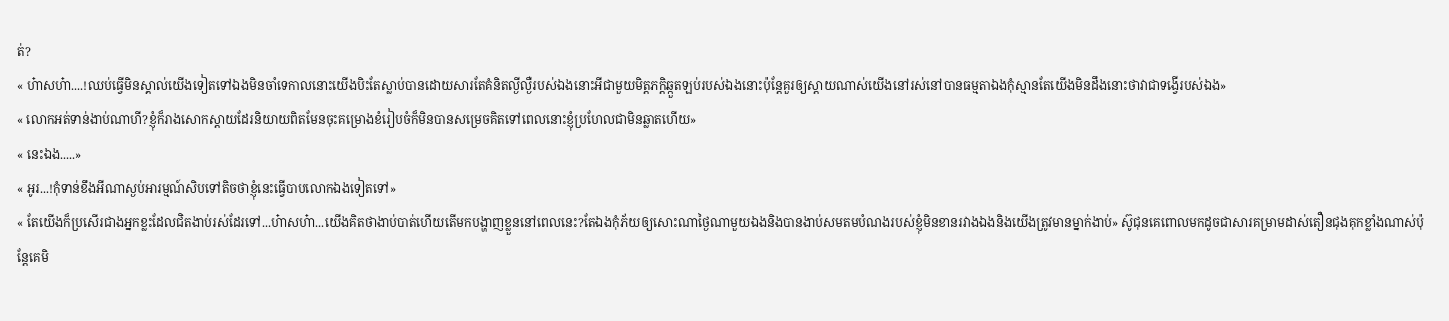ត់?
« ហ៎ាសហ៎ា....!ឈប់ធ្វើមិនស្គាល់យើងទៀតទៅឯងមិនចាំទេកាលនោះយើងបិះតែស្លាប់បានដោយសារតែគំនិតល្ងីល្ងឺរបស់ឯងនោះអីជាមួយមិត្តភក្តិឆ្កួតឡប់របស់ឯងនោះប៉ុន្តែគួរឲ្យស្ដាយណាស់យើងនៅរស់នៅបានធម្មតាឯងកុំស្មានតែយើងមិនដឹងនោះថាវាជាទង្វើរបស់ឯង»
« លោកអត់ទាន់ងាប់ណាហី?ខ្ញុំក៏រាងសោកស្ដាយដែរនិយាយពិតមែនចុះគម្រោងខំរៀបចំក៏មិនបានសម្រេចគិតទៅពេលនោះខ្ញុំប្រហែលជាមិនឆ្លាតហើយ»
« នេះឯង.....»
« អូរ...!កុំទាន់ខឹងអីណាស្ងប់អារម្មណ៍សិបទៅតិចថាខ្ញុំនេះធ្វើបាបលោកឯងទៀតទៅ»
« តែយើងក៏ប្រសើរជាងអ្នកខ្លះដែលជិតងាប់រស់ដែរទៅ...ហ៎ាសហ៎ា...យើងគិតថាងាប់បាត់ហើយតើមកបង្ហាញខ្លួននៅពេលនេះ?តែឯងកុំភ័យឲ្យសោះណាថ្ងៃណាមួយឯងនិងបានងាប់សមតមបំណងរបស់ខ្ញុំមិនខានរវាងឯងនិងយើងត្រូវមានម្នាក់ងាប់» ស៊ូជុនគេពោលមកដូចជាសារគម្រាមដាស់តឿនជុងគុកខ្លាំងណាស់ប៉ុន្ដែគេមិ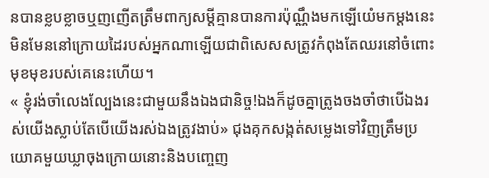នបានខ្លបខ្លាចឬញញើតត្រឹមពាក្យសម្ដីគ្មានបានការប៉ុណ្ណឹងមកឡើយំេមកម្ដងនេះមិនមែននៅក្រោយដៃរបស់អ្នកណាឡើយជាពិសេសសត្រូវកំពុងតែឈរនៅចំពោះមុខមុខរបស់គេនេះហើយ។
« ខ្ញុំរង់ចាំលេងល្បែងនេះជាមួយនឹងឯងជានិច្ច!ឯងក៏ដូចគ្នាត្រូងចងចាំថាបើឯងរស់យើងស្លាប់តែបើយើងរស់ឯងត្រូវងាប់» ជុងគុកសង្កត់សម្លេងទៅវិញត្រឹមប្រយោគមួយឃ្លាចុងក្រោយនោះនិងបញ្ចេញ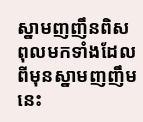ស្នាមញញឹនពិសពុលមកទាំងដែលពីមុនស្នាមញញឹមនេះ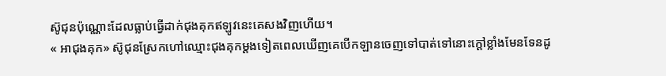ស៊ូជុនប៉ុណ្ណោះដែលធ្លាប់ធ្វើដាក់ជុងគុកឥឡូវនេះគេសងវិញហើយ។
« អាជុងគុក» ស៊ូជុនស្រែកហៅឈ្មោះជុងគុកម្ដងទៀតពេលឃើញគេបើកឡានចេញទៅបាត់ទៅនោះក្ដៅខ្លាំងមែនទែនដូ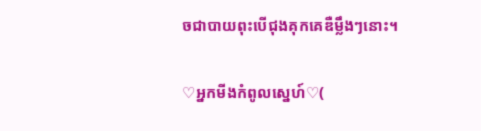ចជាបាយពុះបើជុងគុកគេឌឺម្លឹងៗនោះ។

♡អ្នកមីងកំពូលស្នេហ៍♡(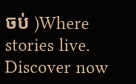ចប់ )Where stories live. Discover now